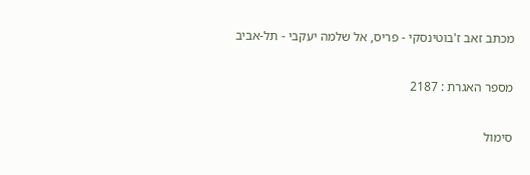מכתב זאב ז'בוטינסקי - פריס, אל שלמה יעקבי - תל-אביב

מספר האגרת : 2187

סימול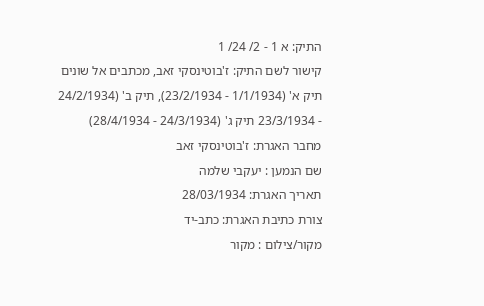התיק: א 1 - 2/ 24/ 1
קישור לשם התיק: ז'בוטינסקי זאב, מכתבים אל שונים תיק א' (1/1/1934 - 23/2/1934), תיק ב' (24/2/1934 - 23/3/1934 תיק ג' (24/3/1934 - 28/4/1934)
מחבר האגרת: ז'בוטינסקי זאב
שם הנמען : יעקבי שלמה
תאריך האגרת: 28/03/1934
צורת כתיבת האגרת: כתב-יד
מקור/צילום : מקור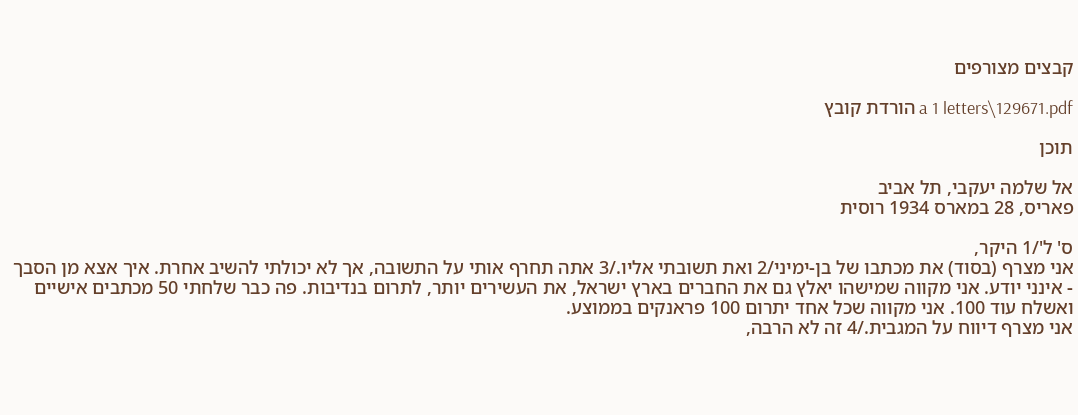קבצים מצורפים

a 1 letters\129671.pdf הורדת קובץ

תוכן

אל שלמה יעקבי, תל אביב
פאריס, 28 במארס 1934 רוסית

ס' ל'/1 היקר,
אני מצרף (בסוד) את מכתבו של בן-ימיני/2 ואת תשובתי אליו./3 אתה תחרף אותי על התשובה, אך לא יכולתי להשיב אחרת. איך אצא מן הסבך - אינני יודע. אני מקווה שמישהו יאלץ גם את החברים בארץ ישראל, את העשירים יותר, לתרום בנדיבות. פה כבר שלחתי 50 מכתבים אישיים ואשלח עוד 100. אני מקווה שכל אחד יתרום 100 פראנקים בממוצע.
אני מצרף דיווח על המגבית./4 זה לא הרבה,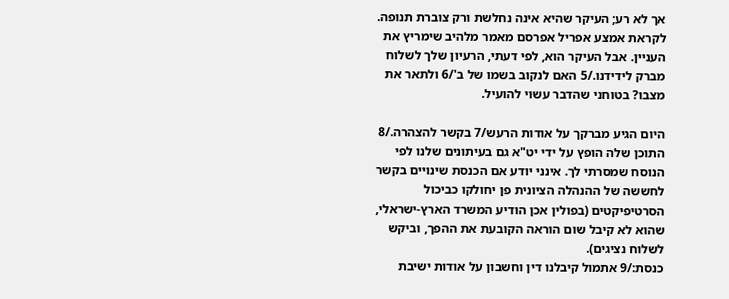אך לא רע; העיקר שהיא אינה נחלשת ורק צוברת תנופה. לקראת אמצע אפריל אפרסם מאמר מלהיב שימריץ את העניין. אבל העיקר הוא, לפי דעתי, הרעיון שלך לשלוח מברק לידידנו./5 האם לנקוב בשמו של ב'/6 ולתאר את מצבו? בטוחני שהדבר עשוי להועיל.

היום הגיע מברקך על אודות הרעש/7 בקשר להצהרה./8 התוכן שלה הופץ על ידי יט"א גם בעיתונים שלנו לפי הנוסח שמסרתי לך. אינני יודע אם הכנסת שינויים בקשר לחששה של ההנהלה הציונית פן יחולקו כביכול הסרטיפיקטים (בפולין אכן הודיע המשרד הארץ-ישראלי, שהוא לא קיבל שום הוראה הקובעת את ההפך, וביקש לשלוח נציגים).
כנסת:/9 אתמול קיבלנו דין וחשבון על אודות ישיבת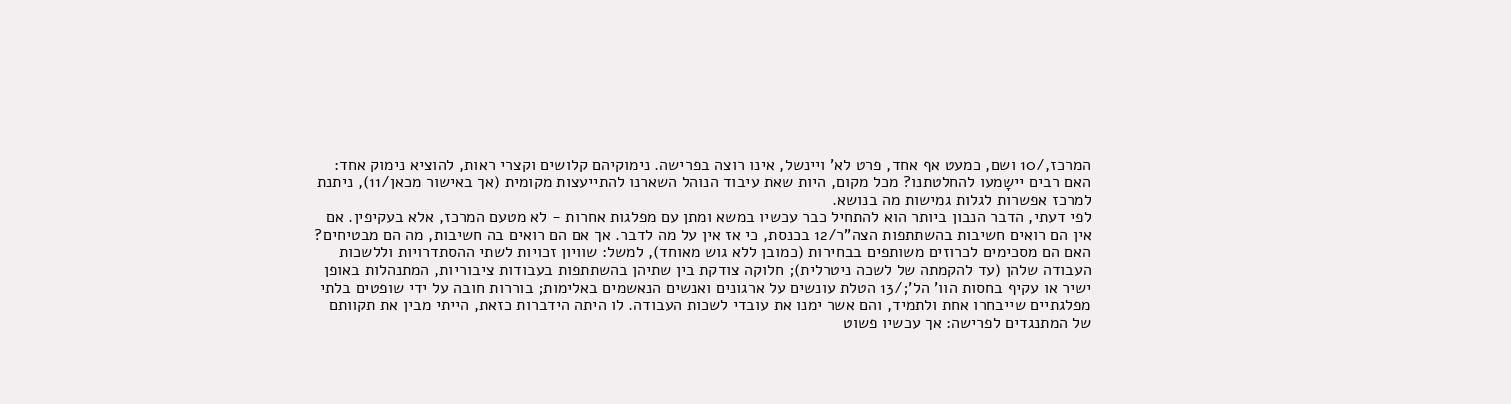המרכז,/10 ושם, כמעט אף אחד, פרט לא' ויינשל, אינו רוצה בפרישה. נימוקיהם קלושים וקצרי ראות, להוציא נימוק אחד: האם רבים יישָמעו להחלטתנו? מכל מקום, היות שאת עיבוד הנוהל השארנו להתייעצות מקומית (אך באישור מכאן/11), ניתנת למרכז אפשרות לגלות גמישות מה בנושא.
לפי דעתי, הדבר הנבון ביותר הוא להתחיל כבר עכשיו במשא ומתן עם מפלגות אחרות - לא מטעם המרכז, אלא בעקיפין. אם אין הם רואים חשיבות בהשתתפות הצה"ר/12 בכנסת, כי אז אין על מה לדבר. אך אם הם רואים בה חשיבות, מה הם מבטיחים? האם הם מסכימים לכרוזים משותפים בבחירות (כמובן ללא גוש מאוחד), למשל: שוויון זכויות לשתי ההסתדרויות וללשכות העבודה שלהן (עד להקמתה של לשכה ניטרלית); חלוקה צודקת בין שתיהן בהשתתפות בעבודות ציבוריות, המתנהלות באופן ישיר או עקיף בחסות הוו' הל';/13 הטלת עונשים על ארגונים ואנשים הנאשמים באלימות; בוררות חובה על ידי שופטים בלתי מפלגתיים שייבחרו אחת ולתמיד, והם אשר ימנו את עובדי לשכות העבודה. לו היתה הידברות כזאת, הייתי מבין את תקוותם של המתנגדים לפרישה: אך עכשיו פשוט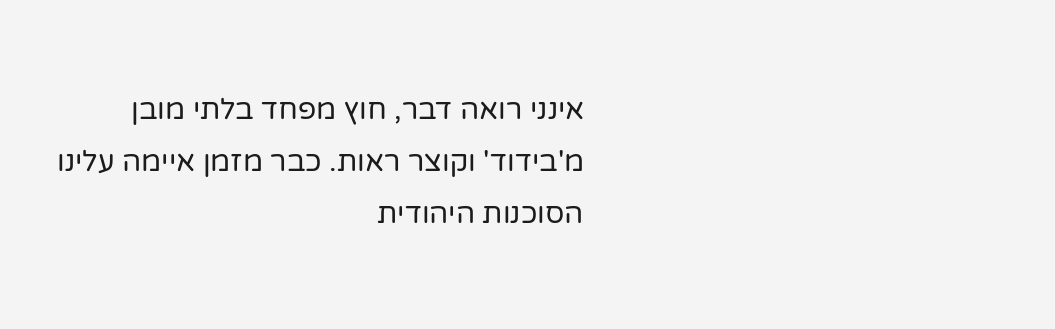אינני רואה דבר, חוץ מפחד בלתי מובן מ'בידוד' וקוצר ראות. כבר מזמן איימה עלינו הסוכנות היהודית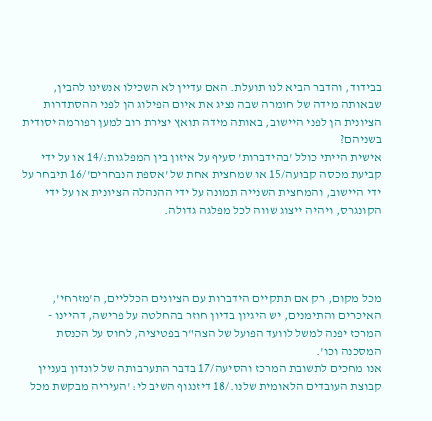בבידוד, והדבר הביא לנו תועלת. האם עדיין לא השכילו אנשינו להבין, שבאותה מידה של חומרה שבה נציג את איום הפילוג הן לפני ההסתדרות הציונית הן לפני היישוב, באותה מידה תואץ יצירת רוב למען רפורמה יסודית בשניהם?
אישית הייתי כולל 'בהידברות' סעיף על איזון בין המפלגות:/14 או על ידי קביעת מכסה קבועה/15 או שמחצית אחת של 'אספת הנבחרים'/16 תיבחר על ידי היישוב, והמחצית השנייה תמונה על ידי ההנהלה הציונית או על ידי הקונגרס, ויהיה ייצוג שווה לכל מפלגה גדולה.




מכל מקום, רק אם תתקיים הידברות עם הציונים הכלליים, ה'מזרחי', האיכרים והתימנים, יש היגיון בדיון חוזר בהחלטה על פרישה, דהיינו - המרכז יפנה למשל לוועד הפועל של הצה"ר בפטיציה, לחוס על הכנסת המסכנה וכו'.
אנו מחכים לתשובת המרכז והסיעה/17 בדבר התערבותה של לונדון בעניין קבוצת העובדים הלאומית שלנו./18 דיזנגוף השיב לי: 'העיריה מבקשת מכל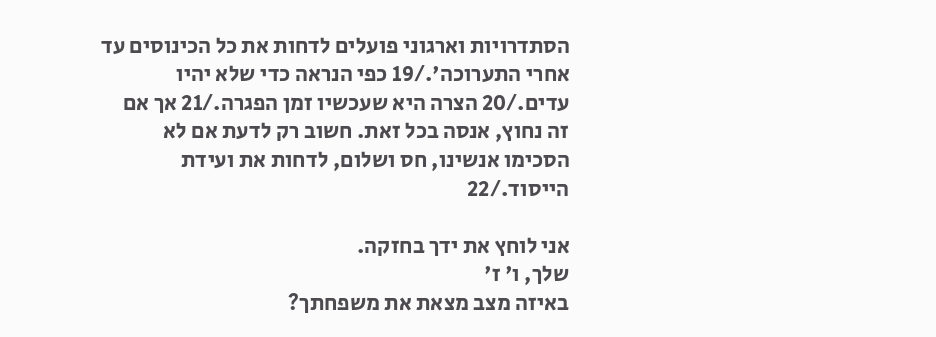הסתדרויות וארגוני פועלים לדחות את כל הכינוסים עד אחרי התערוכה'./19 כפי הנראה כדי שלא יהיו עדים./20 הצרה היא שעכשיו זמן הפגרה./21 אך אם זה נחוץ, אנסה בכל זאת. חשוב רק לדעת אם לא הסכימו אנשינו, חס ושלום, לדחות את ועידת הייסוד./22

אני לוחץ את ידך בחזקה.
שלך, ו' ז'
באיזה מצב מצאת את משפחתך?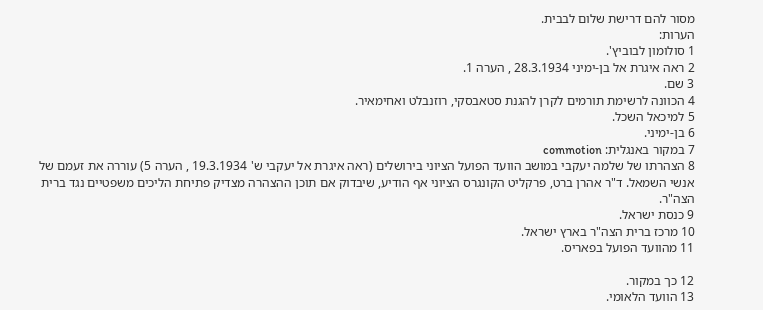מסור להם דרישת שלום לבבית.
הערות:
1 סולומון לבוביץ'.
2 ראה איגרת אל בן-ימיני 28.3.1934 , הערה 1.
3 שם.
4 הכוונה לרשימת תורמים לקרן להגנת סטאבסקי, רוזנבלט ואחימאיר.
5 למיכאל השכל.
6 בן-ימיני.
7 במקור באנגלית: commotion
8 הצהרתו של שלמה יעקבי במושב הוועד הפועל הציוני בירושלים (ראה איגרת אל יעקבי ש' 19.3.1934 , הערה 5) עוררה את זעמם של אנשי השמאל. ד"ר אהרן ברט, פרקליט הקונגרס הציוני אף הודיע, שיבדוק אם תוכן ההצהרה מצדיק פתיחת הליכים משפטיים נגד ברית הצה"ר.
9 כנסת ישראל.
10 מרכז ברית הצה"ר בארץ ישראל.
11 מהוועד הפועל בפאריס.

12 כך במקור.
13 הוועד הלאומי.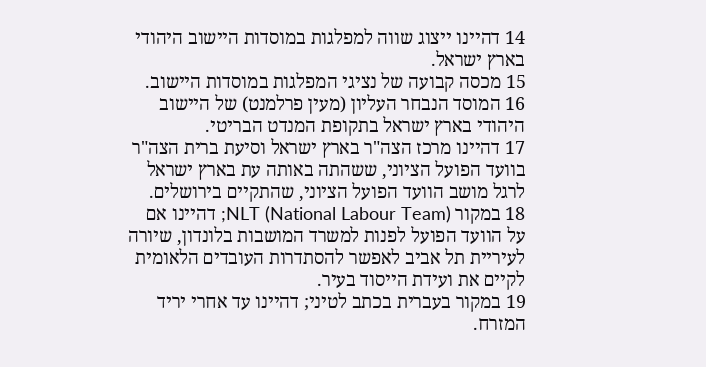14 דהיינו ייצוג שווה למפלגות במוסדות היישוב היהודי בארץ ישראל.
15 מכסה קבועה של נציגי המפלגות במוסדות היישוב.
16 המוסד הנבחר העליון (מעין פרלמנט) של היישוב היהודי בארץ ישראל בתקופת המנדט הבריטי.
17 דהיינו מרכז הצה"ר בארץ ישראל וסיעת ברית הצה"ר בוועד הפועל הציוני, ששהתה באותה עת בארץ ישראל לרגל מושב הוועד הפועל הציוני, שהתקיים בירושלים.
18 במקור NLT (National Labour Team); דהיינו אם על הוועד הפועל לפנות למשרד המושבות בלונדון, שיורה לעיריית תל אביב לאפשר להסתדרות העובדים הלאומית לקיים את ועידת הייסוד בעיר.
19 במקור בעברית בכתב לטיני; דהיינו עד אחרי יריד המזרח.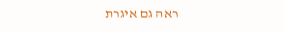ראה גם איגרת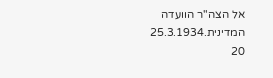אל הצה"ר הוועדה המדינית.25.3.1934
20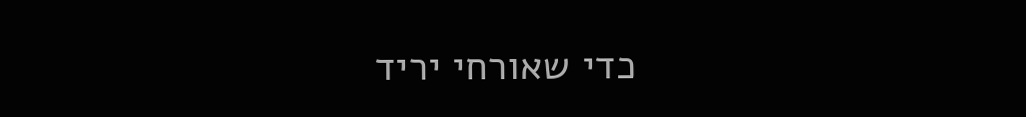כדי שאורחי יריד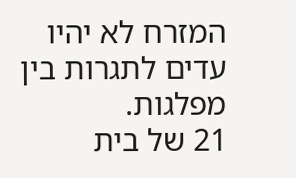המזרח לא יהיו עדים לתגרות בין מפלגות.
21 של בית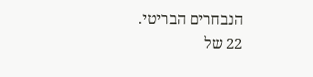הנבחרים הבריטי.
22 של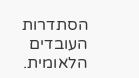הסתדרות העובדים הלאומית.